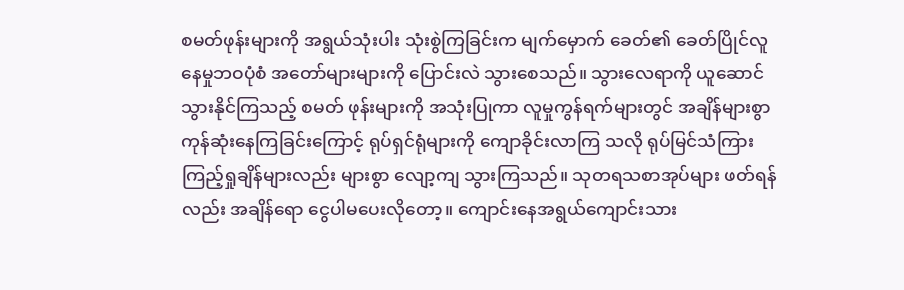စမတ်ဖုန်းများကို အရွယ်သုံးပါး သုံးစွဲကြခြင်းက မျက်မှောက် ခေတ်၏ ခေတ်ပြိုင်လူနေမှုဘဝပုံစံ အတော်များများကို ပြောင်းလဲ သွားစေသည်။ သွားလေရာကို ယူဆောင်သွားနိုင်ကြသည့် စမတ် ဖုန်းများကို အသုံးပြုကာ လူမှုကွန်ရက်များတွင် အချိန်များစွာ ကုန်ဆုံးနေကြခြင်းကြောင့် ရုပ်ရှင်ရုံများကို ကျောခိုင်းလာကြ သလို ရုပ်မြင်သံကြားကြည့်ရှုချိန်များလည်း များစွာ လျော့ကျ သွားကြသည်။ သုတရသစာအုပ်များ ဖတ်ရန်လည်း အချိန်ရော ငွေပါမပေးလိုတော့။ ကျောင်းနေအရွယ်ကျောင်းသား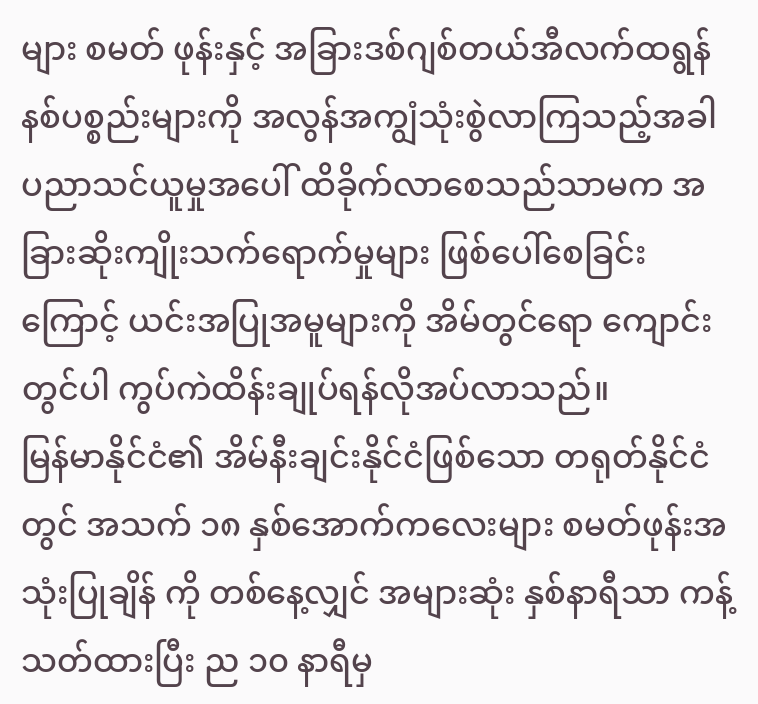များ စမတ် ဖုန်းနှင့် အခြားဒစ်ဂျစ်တယ်အီလက်ထရွန်နစ်ပစ္စည်းများကို အလွန်အကျွံသုံးစွဲလာကြသည့်အခါ ပညာသင်ယူမှုအပေါ် ထိခိုက်လာစေသည်သာမက အခြားဆိုးကျိုးသက်ရောက်မှုများ ဖြစ်ပေါ်စေခြင်းကြောင့် ယင်းအပြုအမူများကို အိမ်တွင်ရော ကျောင်းတွင်ပါ ကွပ်ကဲထိန်းချုပ်ရန်လိုအပ်လာသည်။
မြန်မာနိုင်ငံ၏ အိမ်နီးချင်းနိုင်ငံဖြစ်သော တရုတ်နိုင်ငံတွင် အသက် ၁၈ နှစ်အောက်ကလေးများ စမတ်ဖုန်းအသုံးပြုချိန် ကို တစ်နေ့လျှင် အများဆုံး နှစ်နာရီသာ ကန့်သတ်ထားပြီး ည ၁၀ နာရီမှ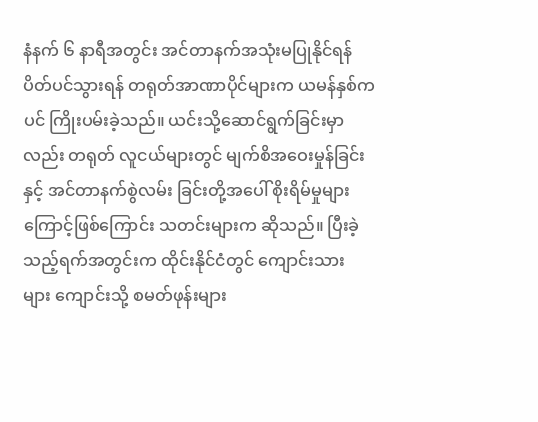နံနက် ၆ နာရီအတွင်း အင်တာနက်အသုံးမပြုနိုင်ရန် ပိတ်ပင်သွားရန် တရုတ်အာဏာပိုင်များက ယမန်နှစ်ကပင် ကြိုးပမ်းခဲ့သည်။ ယင်းသို့ဆောင်ရွက်ခြင်းမှာလည်း တရုတ် လူငယ်များတွင် မျက်စိအဝေးမှုန်ခြင်းနှင့် အင်တာနက်စွဲလမ်း ခြင်းတို့အပေါ် စိုးရိမ်မှုများကြောင့်ဖြစ်ကြောင်း သတင်းများက ဆိုသည်။ ပြီးခဲ့သည့်ရက်အတွင်းက ထိုင်းနိုင်ငံတွင် ကျောင်းသား များ ကျောင်းသို့ စမတ်ဖုန်းများ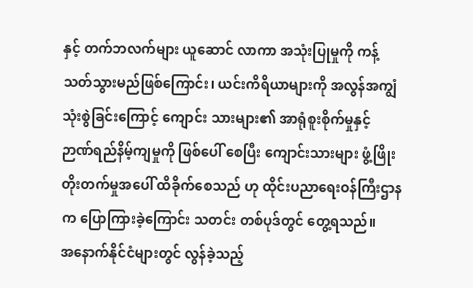နှင့် တက်ဘလက်များ ယူဆောင် လာကာ အသုံးပြုမှုကို ကန့်သတ်သွားမည်ဖြစ်ကြောင်း၊ ယင်းကိရိယာများကို အလွန်အကျွံသုံးစွဲခြင်းကြောင့် ကျောင်း သားများ၏ အာရုံစူးစိုက်မှုနှင့် ဉာဏ်ရည်နိမ့်ကျမှုကို ဖြစ်ပေါ် စေပြီး ကျောင်းသားများ ဖွံ့ဖြိုးတိုးတက်မှုအပေါ် ထိခိုက်စေသည် ဟု ထိုင်းပညာရေးဝန်ကြီးဌာနက ပြောကြားခဲ့ကြောင်း သတင်း တစ်ပုဒ်တွင် တွေ့ရသည်။
အနောက်နိုင်ငံများတွင် လွန်ခဲ့သည့်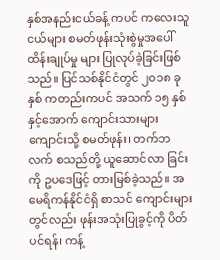နှစ်အနည်းငယ်ခန့် ကပင် ကလေးသူငယ်များ စမတ်ဖုန်းသုံးစွဲမှုအပေါ် ထိန်းချုပ်မှု များ ပြုလုပ်ခဲ့ခြင်းဖြစ်သည်။ ပြင်သစ်နိုင်ငံတွင် ၂၀၁၈ ခုနှစ် ကတည်းကပင် အသက် ၁၅ နှစ်နှင့်အောက် ကျောင်းသားများ ကျောင်းသို့ စမတ်ဖုန်း၊ တက်ဘလက် စသည်တို့ ယူဆောင်လာ ခြင်းကို ဥပဒေဖြင့် တားမြစ်ခဲ့သည်။ အမေရိကန်နိုင်ငံရှိ စာသင် ကျောင်းများတွင်လည်း ဖုန်းအသုံးပြုခွင့်ကို ပိတ်ပင်ရန်၊ ကန့်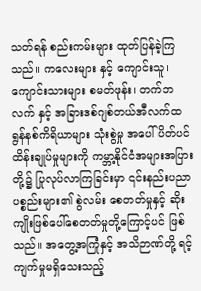သတ်ရန် စည်းကမ်းများ ထုတ်ပြန်ခဲ့ကြသည်။ ကလေးများ နှင့် ကျောင်းသူ၊ ကျောင်းသားများ စမတ်ဖုန်း၊ တက်ဘလက် နှင့် အခြားဒစ်ဂျစ်တယ်အီလက်ထရွန်နစ်ကိရိယာများ သုံးစွဲမှု အပေါ် ပိတ်ပင်ထိန်းချုပ်မှုများကို ကမ္ဘာ့နိုင်ငံအများအပြားတို့၌ ပြုလုပ်လာကြခြင်းမှာ ၎င်းနည်းပညာပစ္စည်းများ၏ စွဲလမ်း စေတတ်မှုနှင့် ဆိုးကျိုးဖြစ်ပေါ်စေတတ်မှုတို့ကြောင့်ပင် ဖြစ်သည်။ အတွေ့အကြုံနှင့် အသိဉာဏ်တို့ ရင့်ကျက်မှုမရှိသေးသည့်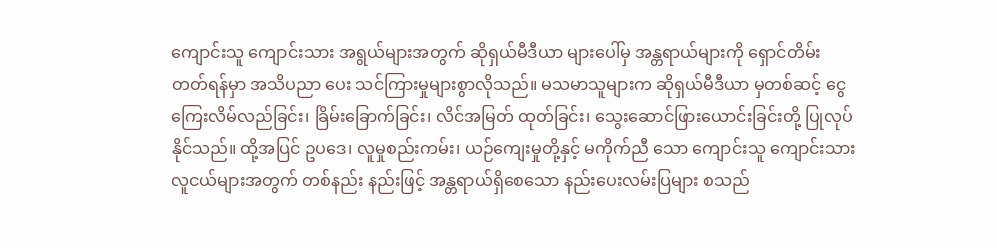ကျောင်းသူ ကျောင်းသား အရွယ်များအတွက် ဆိုရှယ်မီဒီယာ များပေါ်မှ အန္တရာယ်များကို ရှောင်တိမ်းတတ်ရန်မှာ အသိပညာ ပေး သင်ကြားမှုများစွာလိုသည်။ မသမာသူများက ဆိုရှယ်မီဒီယာ မှတစ်ဆင့် ငွေကြေးလိမ်လည်ခြင်း၊ ခြိမ်းခြောက်ခြင်း၊ လိင်အမြတ် ထုတ်ခြင်း၊ သွေးဆောင်ဖြားယောင်းခြင်းတို့ ပြုလုပ်နိုင်သည်။ ထို့အပြင် ဥပဒေ၊ လူမှုစည်းကမ်း၊ ယဉ်ကျေးမှုတို့နှင့် မကိုက်ညီ သော ကျောင်းသူ ကျောင်းသား လူငယ်များအတွက် တစ်နည်း နည်းဖြင့် အန္တရာယ်ရှိစေသော နည်းပေးလမ်းပြများ စသည်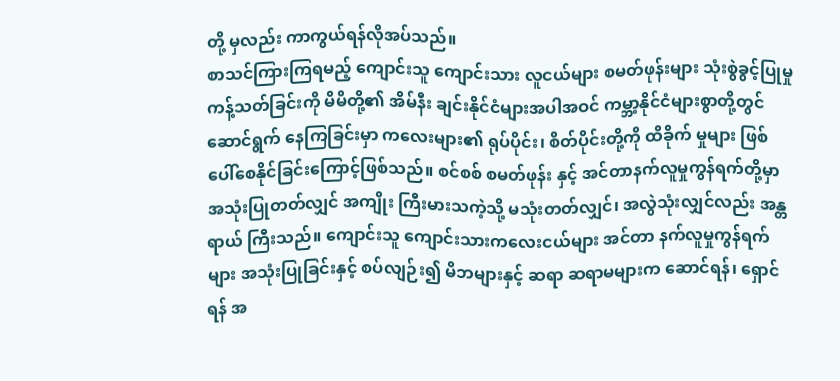တို့ မှလည်း ကာကွယ်ရန်လိုအပ်သည်။
စာသင်ကြားကြရမည့် ကျောင်းသူ ကျောင်းသား လူငယ်များ စမတ်ဖုန်းများ သုံးစွဲခွင့်ပြုမှုကန့်သတ်ခြင်းကို မိမိတို့၏ အိမ်နီး ချင်းနိုင်ငံများအပါအဝင် ကမ္ဘာ့နိုင်ငံများစွာတို့တွင် ဆောင်ရွက် နေကြခြင်းမှာ ကလေးများ၏ ရုပ်ပိုင်း၊ စိတ်ပိုင်းတို့ကို ထိခိုက် မှုများ ဖြစ်ပေါ်စေနိုင်ခြင်းကြောင့်ဖြစ်သည်။ စင်စစ် စမတ်ဖုန်း နှင့် အင်တာနက်လူမှုကွန်ရက်တို့မှာ အသုံးပြုတတ်လျှင် အကျိုး ကြီးမားသကဲ့သို့ မသုံးတတ်လျှင်၊ အလွဲသုံးလျှင်လည်း အန္တရာယ် ကြီးသည်။ ကျောင်းသူ ကျောင်းသားကလေးငယ်များ အင်တာ နက်လူမှုကွန်ရက်များ အသုံးပြုခြင်းနှင့် စပ်လျဉ်း၍ မိဘများနှင့် ဆရာ ဆရာမများက ဆောင်ရန်၊ ရှောင်ရန် အ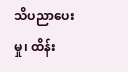သိပညာပေးမှု၊ ထိန်း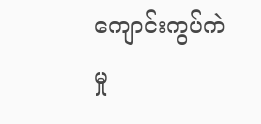ကျောင်းကွပ်ကဲမှု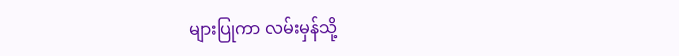များပြုကာ လမ်းမှန်သို့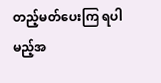တည့်မတ်ပေးကြ ရပါမည့်အ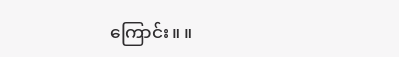ကြောင်း။ ။